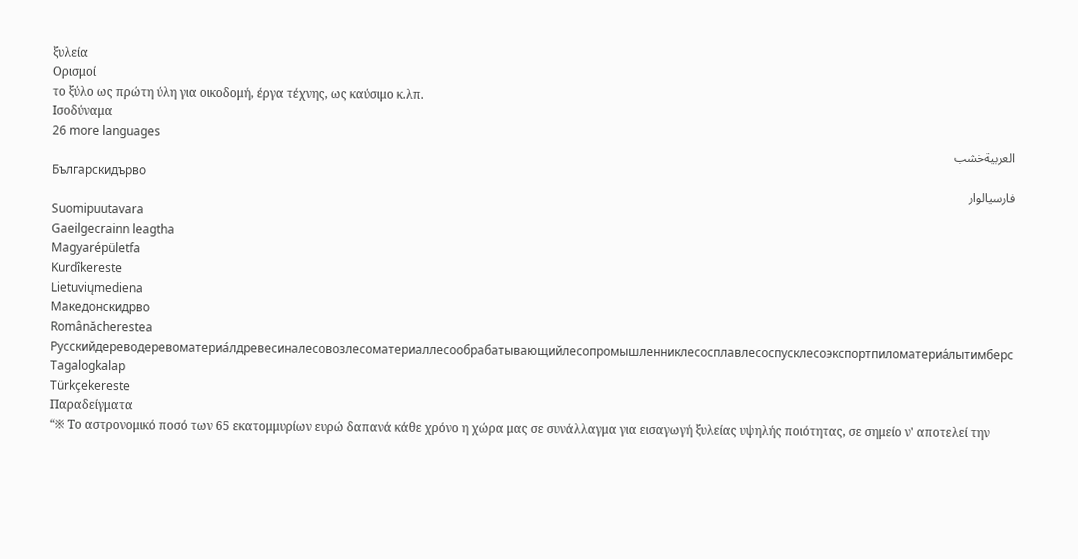ξυλεία
Ορισμοί
το ξύλο ως πρώτη ύλη για οικοδομή, έργα τέχνης, ως καύσιμο κ.λπ.
Ισοδύναμα
26 more languages
العربيةخشب
Българскидърво
فارسیالوار
Suomipuutavara
Gaeilgecrainn leagtha
Magyarépületfa
Kurdîkereste
Lietuviųmediena
Македонскидрво
Românăcherestea
Русскийдереводеревоматериа́лдревесиналесовозлесоматериаллесообрабатывающийлесопромышленниклесосплавлесоспусклесоэкспортпиломатериа́лытимберс
Tagalogkalap
Türkçekereste
Παραδείγματα
“※ Το αστρονομικό ποσό των 65 εκατομμυρίων ευρώ δαπανά κάθε χρόνο η χώρα μας σε συνάλλαγμα για εισαγωγή ξυλείας υψηλής ποιότητας, σε σημείο ν' αποτελεί την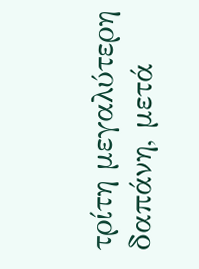τρίτη μεγαλύτερη δαπάνη, μετά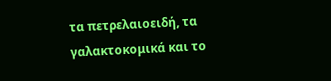τα πετρελαιοειδή, τα γαλακτοκομικά και το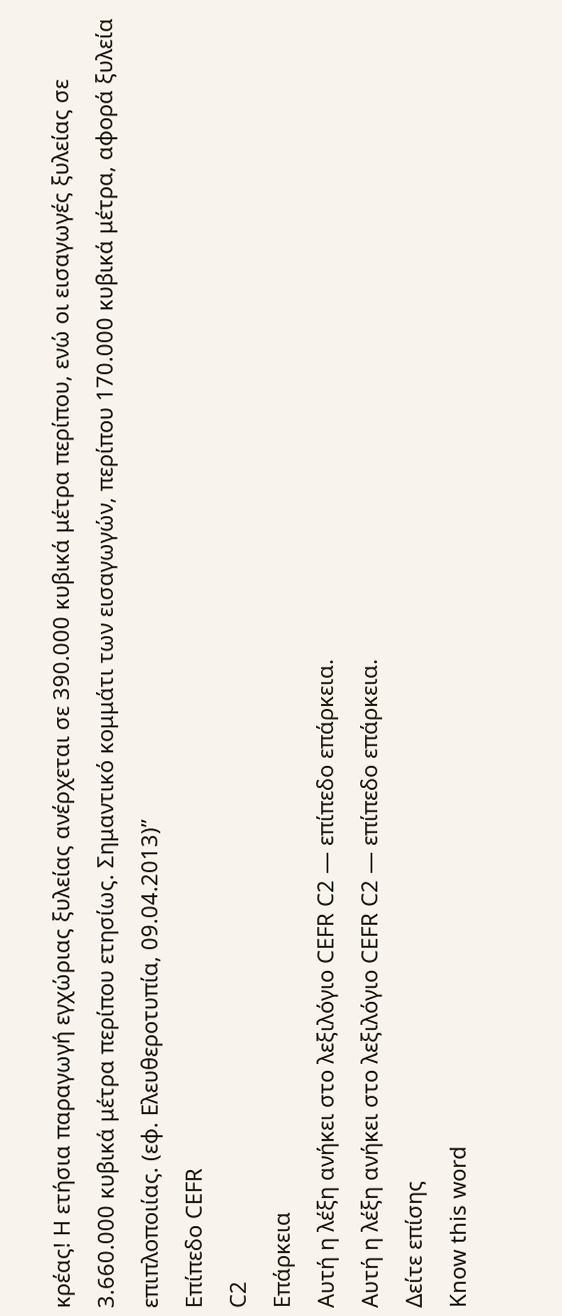κρέας! Η ετήσια παραγωγή εγχώριας ξυλείας ανέρχεται σε 390.000 κυβικά μέτρα περίπου, ενώ οι εισαγωγές ξυλείας σε 3.660.000 κυβικά μέτρα περίπου ετησίως. Σημαντικό κομμάτι των εισαγωγών, περίπου 170.000 κυβικά μέτρα, αφορά ξυλεία επιπλοποιίας. (εφ. Ελευθεροτυπία, 09.04.2013)”
Επίπεδο CEFR
C2
Επάρκεια
Αυτή η λέξη ανήκει στο λεξιλόγιο CEFR C2 — επίπεδο επάρκεια.
Αυτή η λέξη ανήκει στο λεξιλόγιο CEFR C2 — επίπεδο επάρκεια.
Δείτε επίσης
Know this word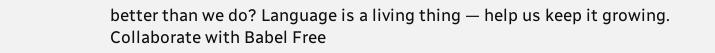better than we do? Language is a living thing — help us keep it growing. Collaborate with Babel Free